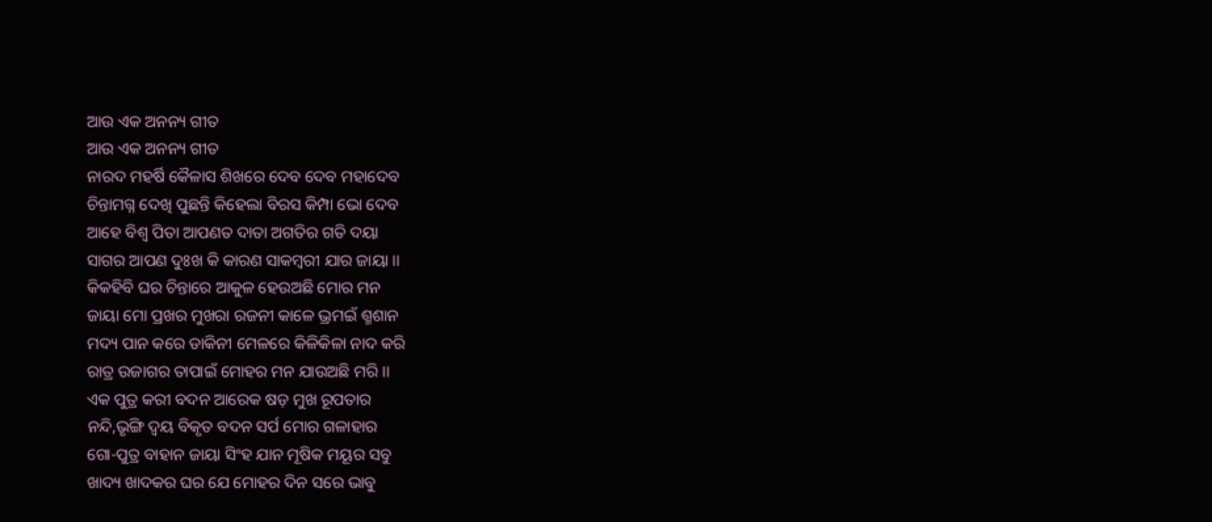ଆଉ ଏକ ଅନନ୍ୟ ଗୀତ
ଆଉ ଏକ ଅନନ୍ୟ ଗୀତ
ନାରଦ ମହର୍ଷି କୈଳାସ ଶିଖରେ ଦେବ ଦେବ ମହାଦେବ
ଚିନ୍ତାମଗ୍ନ ଦେଖି ପୁଛନ୍ତି କିହେଲା ବିରସ କିମ୍ପା ଭୋ ଦେବ
ଆହେ ବିଶ୍ଵ ପିତା ଆପଣତ ଦାତା ଅଗତିର ଗତି ଦୟା
ସାଗର ଆପଣ ଦୁଃଖ କି କାରଣ ସାକମ୍ଵରୀ ଯାର ଜାୟା ।।
କିକହିବି ଘର ଚିନ୍ତାରେ ଆକୁଳ ହେଉଅଛି ମୋର ମନ
ଜାୟା ମୋ ପ୍ରଖର ମୁଖରା ରଜନୀ କାଳେ ଭ୍ରମଇଁ ଶ୍ମଶାନ
ମଦ୍ୟ ପାନ କରେ ଡାକିନୀ ମେଳରେ କିଳିକିଳା ନାଦ କରି
ରାତ୍ର ଉଜାଗର ତାପାଇଁ ମୋହର ମନ ଯାଉଅଛି ମରି ।।
ଏକ ପୁତ୍ର କରୀ ବଦନ ଆରେକ ଷଡ଼ ମୁଖ ରୂପତାର
ନନ୍ଦି,ଭୃଙ୍ଗି ଦ୍ଵୟ ବିକୃତ ବଦନ ସର୍ପ ମୋର ଗଳାହାର
ଗୋ-ପୁତ୍ର ବାହାନ ଜାୟା ସିଂହ ଯାନ ମୂଷିକ ମୟୂର ସବୁ
ଖାଦ୍ୟ ଖାଦକର ଘର ଯେ ମୋହର ଦିନ ସରେ ଭାବୁ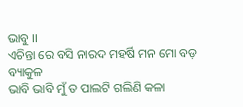ଭାବୁ ।।
ଏଚିନ୍ତା ରେ ବସି ନାରଦ ମହର୍ଷି ମନ ମୋ ବଡ଼ ବ୍ୟାକୁଳ
ଭାବି ଭାବି ମୁଁ ତ ପାଲଟି ଗଲିଣି କଳା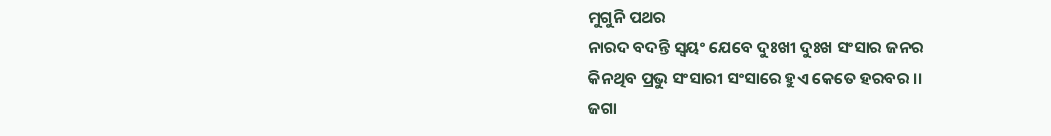ମୁଗୁନି ପଥର
ନାରଦ ବଦନ୍ତି ସ୍ଵୟଂ ଯେବେ ଦୁଃଖୀ ଦୁଃଖ ସଂସାର ଜନର
କିନଥିବ ପ୍ରଭୁ ସଂସାରୀ ସଂସାରେ ହୁଏ କେତେ ହରବର ।।
ଜଗା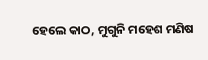ହେଲେ କାଠ, ମୁଗୁନି ମହେଶ ମଣିଷ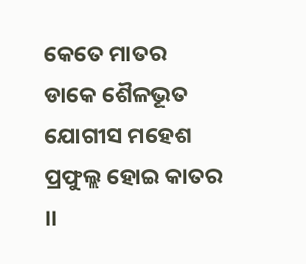କେତେ ମାତର
ଡାକେ ଶୈଳଭୂତ ଯୋଗୀସ ମହେଶ ପ୍ରଫୁଲ୍ଲ ହୋଇ କାତର ।।